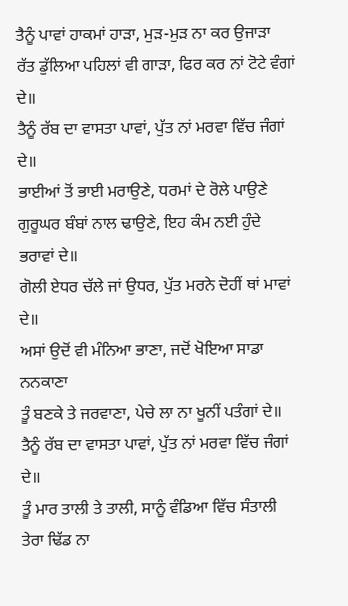ਤੈਨੂੰ ਪਾਵਾਂ ਹਾਕਮਾਂ ਹਾੜਾ, ਮੁੜ-ਮੁੜ ਨਾ ਕਰ ਉਜਾੜਾ
ਰੱਤ ਡੁੱਲਿਆ ਪਹਿਲਾਂ ਵੀ ਗਾੜਾ, ਫਿਰ ਕਰ ਨਾਂ ਟੋਟੇ ਵੰਗਾਂ ਦੇ॥
ਤੈਨੂੰ ਰੱਬ ਦਾ ਵਾਸਤਾ ਪਾਵਾਂ, ਪੁੱਤ ਨਾਂ ਮਰਵਾ ਵਿੱਚ ਜੰਗਾਂ ਦੇ॥
ਭਾਈਆਂ ਤੋਂ ਭਾਈ ਮਰਾਉਣੇ, ਧਰਮਾਂ ਦੇ ਰੋਲੇ ਪਾਉਣੇ
ਗੁਰੂਘਰ ਬੰਬਾਂ ਨਾਲ ਢਾਉਣੇ, ਇਹ ਕੰਮ ਨਈ ਹੁੰਦੇ ਭਰਾਵਾਂ ਦੇ॥
ਗੋਲੀ ਏਧਰ ਚੱਲੇ ਜਾਂ ਉਧਰ, ਪੁੱਤ ਮਰਨੇ ਦੋਹੀਂ ਥਾਂ ਮਾਵਾਂ ਦੇ॥
ਅਸਾਂ ਉਦੋਂ ਵੀ ਮੰਨਿਆ ਭਾਣਾ, ਜਦੋਂ ਖੋਇਆ ਸਾਡਾ ਨਨਕਾਣਾ
ਤੂੰ ਬਣਕੇ ਤੇ ਜਰਵਾਣਾ, ਪੇਚੇ ਲਾ ਨਾ ਖੂਨੀਂ ਪਤੰਗਾਂ ਦੇ॥
ਤੈਨੂੰ ਰੱਬ ਦਾ ਵਾਸਤਾ ਪਾਵਾਂ, ਪੁੱਤ ਨਾਂ ਮਰਵਾ ਵਿੱਚ ਜੰਗਾਂ ਦੇ॥
ਤੂੰ ਮਾਰ ਤਾਲੀ ਤੇ ਤਾਲੀ, ਸਾਨੂੰ ਵੰਡਿਆ ਵਿੱਚ ਸੰਤਾਲੀ
ਤੇਰਾ ਢਿੱਡ ਨਾ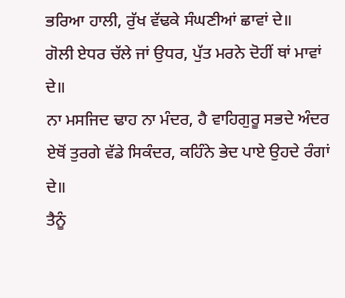ਭਰਿਆ ਹਾਲੀ, ਰੁੱਖ ਵੱਢਕੇ ਸੰਘਣੀਆਂ ਛਾਵਾਂ ਦੇ॥
ਗੋਲੀ ਏਧਰ ਚੱਲੇ ਜਾਂ ਉਧਰ, ਪੁੱਤ ਮਰਨੇ ਦੋਹੀਂ ਥਾਂ ਮਾਵਾਂ ਦੇ॥
ਨਾ ਮਸਜਿਦ ਢਾਹ ਨਾ ਮੰਦਰ, ਹੈ ਵਾਹਿਗੁਰੂ ਸਭਦੇ ਅੰਦਰ
ਏਥੋਂ ਤੁਰਗੇ ਵੱਡੇ ਸਿਕੰਦਰ, ਕਹਿੰਨੇ ਭੇਦ ਪਾਏ ਉਹਦੇ ਰੰਗਾਂ ਦੇ॥
ਤੈਨੂੰ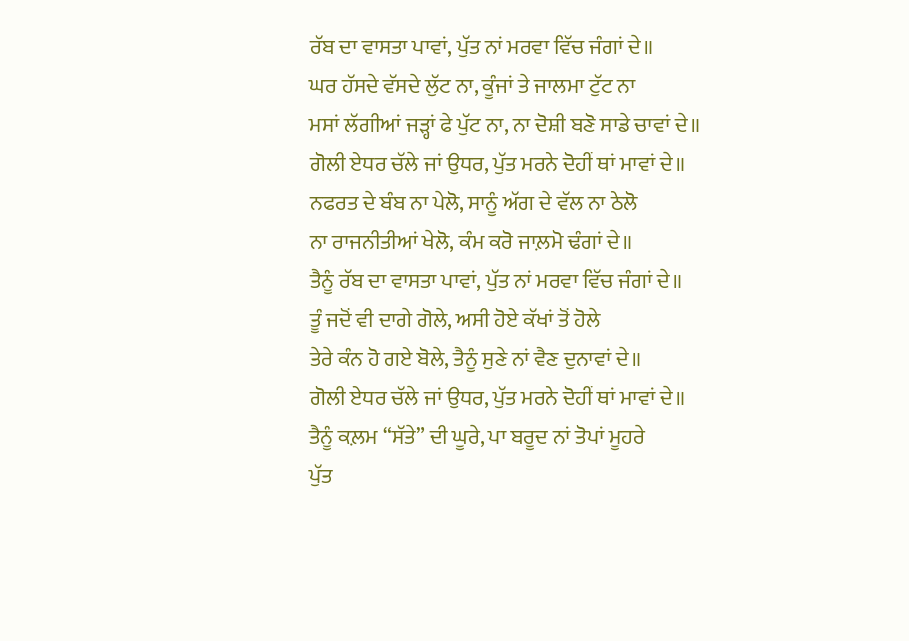ਰੱਬ ਦਾ ਵਾਸਤਾ ਪਾਵਾਂ, ਪੁੱਤ ਨਾਂ ਮਰਵਾ ਵਿੱਚ ਜੰਗਾਂ ਦੇ॥
ਘਰ ਹੱਸਦੇ ਵੱਸਦੇ ਲੁੱਟ ਨਾ, ਕੂੰਜਾਂ ਤੇ ਜਾਲਮਾ ਟੁੱਟ ਨਾ
ਮਸਾਂ ਲੱਗੀਆਂ ਜੜ੍ਹਾਂ ਫੇ ਪੁੱਟ ਨਾ, ਨਾ ਦੋਸ਼ੀ ਬਣੋ ਸਾਡੇ ਚਾਵਾਂ ਦੇ॥
ਗੋਲੀ ਏਧਰ ਚੱਲੇ ਜਾਂ ਉਧਰ, ਪੁੱਤ ਮਰਨੇ ਦੋਹੀਂ ਥਾਂ ਮਾਵਾਂ ਦੇ॥
ਨਫਰਤ ਦੇ ਬੰਬ ਨਾ ਪੇਲੋ, ਸਾਨੂੰ ਅੱਗ ਦੇ ਵੱਲ ਨਾ ਠੇਲੋ
ਨਾ ਰਾਜਨੀਤੀਆਂ ਖੇਲੋ, ਕੰਮ ਕਰੋ ਜਾਲ਼ਮੋ ਢੰਗਾਂ ਦੇ॥
ਤੈਨੂੰ ਰੱਬ ਦਾ ਵਾਸਤਾ ਪਾਵਾਂ, ਪੁੱਤ ਨਾਂ ਮਰਵਾ ਵਿੱਚ ਜੰਗਾਂ ਦੇ॥
ਤੂੰ ਜਦੋਂ ਵੀ ਦਾਗੇ ਗੋਲੇ, ਅਸੀ ਹੋਏ ਕੱਖਾਂ ਤੋਂ ਹੋਲੇ
ਤੇਰੇ ਕੰਨ ਹੋ ਗਏ ਬੋਲੇ, ਤੈਨੂੰ ਸੁਣੇ ਨਾਂ ਵੈਣ ਦੁਨਾਵਾਂ ਦੇ॥
ਗੋਲੀ ਏਧਰ ਚੱਲੇ ਜਾਂ ਉਧਰ, ਪੁੱਤ ਮਰਨੇ ਦੋਹੀਂ ਥਾਂ ਮਾਵਾਂ ਦੇ॥
ਤੈਨੂੰ ਕਲ਼ਮ “ਸੱਤੇ” ਦੀ ਘੂਰੇ, ਪਾ ਬਰੂਦ ਨਾਂ ਤੋਪਾਂ ਮੂਹਰੇ
ਪੁੱਤ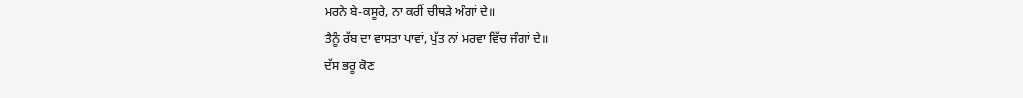ਮਰਨੇ ਬੇ-ਕਸੂਰੇ, ਨਾ ਕਰੀਂ ਚੀਥੜੇ ਅੰਗਾਂ ਦੇ॥
ਤੈਨੂੰ ਰੱਬ ਦਾ ਵਾਸਤਾ ਪਾਵਾਂ, ਪੁੱਤ ਨਾਂ ਮਰਵਾ ਵਿੱਚ ਜੰਗਾਂ ਦੇ॥
ਦੱਸ ਭਰੂ ਕੋਣ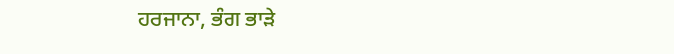ਹਰਜਾਨਾ, ਭੰਗ ਭਾੜੇ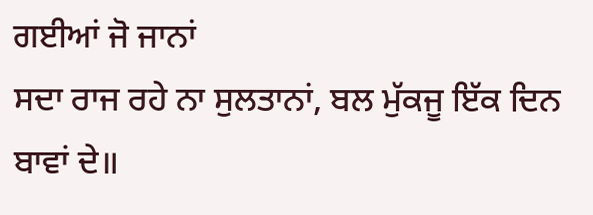ਗਈਆਂ ਜੋ ਜਾਨਾਂ
ਸਦਾ ਰਾਜ ਰਹੇ ਨਾ ਸੁਲਤਾਨਾਂ, ਬਲ ਮੁੱਕਜੂ ਇੱਕ ਦਿਨ ਬਾਵਾਂ ਦੇ॥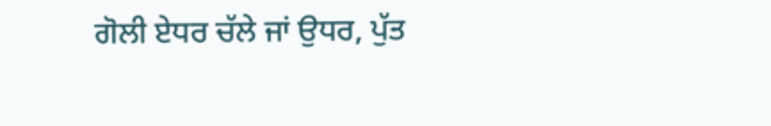ਗੋਲੀ ਏਧਰ ਚੱਲੇ ਜਾਂ ਉਧਰ, ਪੁੱਤ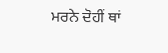ਮਰਨੇ ਦੋਹੀਂ ਥਾਂ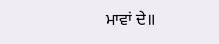ਮਾਵਾਂ ਦੇ॥